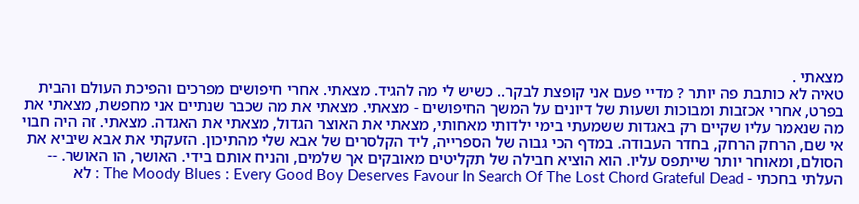מצאתי .
טאיה לא כותבת פה יותר ? מדיי פעם אני קופצת לבקר.. כשיש לי מה להגיד. מצאתי. אחרי חיפושים מפרכים והפיכת העולם והבית בפרט, אחרי אכזבות ומבוכות ושעות של דיונים על המשך החיפושים - מצאתי. מצאתי את מה שכבר שנתיים אני מחפשת, מצאתי את מה שנאמר עליו שקיים רק באגדות ששמעתי בימי ילדותי מאחותי, מצאתי את האוצר הגדול, מצאתי את האגדה. מצאתי. זה היה חבוי אי שם, הרחק הרחק, בחדר העבודה. במדף הכי גבוה של הספרייה, ליד הקלסרים של אבא שלי מהתיכון. הזעקתי את אבא שיביא את הסולם, ומאוחר יותר שייתפס עליו. הוא הוציא חבילה של תקליטים מאובקים אך שלמים, והניח אותם בידי. האושר, הו האושר. -- העלתי בחכתי - The Moody Blues : Every Good Boy Deserves Favour In Search Of The Lost Chord Grateful Dead : לא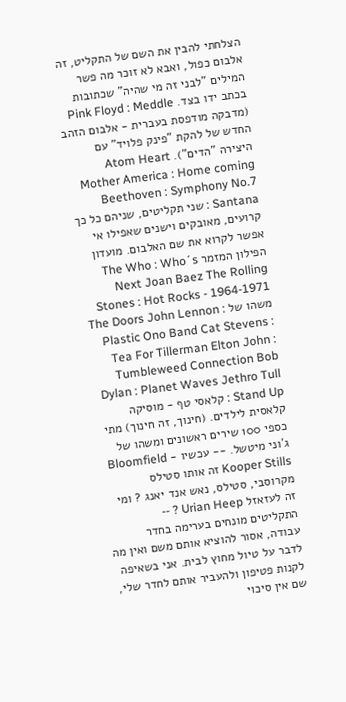הצלחתי להבין את השם של התקליט, זה אלבום כפול, ואבא לא זוכר מה פשר המילים "לבני זה מי שהיה" שכתובות בכתב ידו בצד. Pink Floyd : Meddle (מדבקה מודפסת בעברית - אלבום הזהב החדש של להקת "פינק פלויד" עם היצירה "הדים"). Atom Heart Mother America : Home coming Beethoven : Symphony No.7 Santana : שני תקליטים, שניהם כל כך קרועים, מאובקים וישנים שאפילו אי אפשר לקרוא את שם האלבום. מועדון הפילון המזמר The Who : Who´s Next Joan Baez The Rolling Stones : Hot Rocks - 1964-1971 משהו של The Doors John Lennon : Plastic Ono Band Cat Stevens : Tea For Tillerman Elton John : Tumbleweed Connection Bob Dylan : Planet Waves Jethro Tull : Stand Up קלאסי טף - מוסיקה קלאסית לילדים. (חינוך, זה חינוך) מתי כספי 100 שירים ראשונים ומשהו של ג´וני מיטשל. -- עכשיו - Bloomfield Kooper Stills זה אותו סטילס מקרוסבי, סטילס, נאש אנד יאנג ? ומי זה לעזאזל Urian Heep ? -- התקליטים מונחים בערימה בחדר עבודה, אסור להוציא אותם משם ואין מה לדבר על טיול מחוץ לבית. אני בשאיפה לקנות פטיפון ולהעביר אותם לחדר שלי, שם אין סיכוי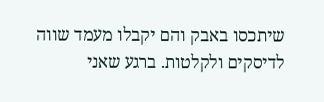שיתכסו באבק והם יקבלו מעמד שווה לדיסקים ולקלטות. ברגע שאני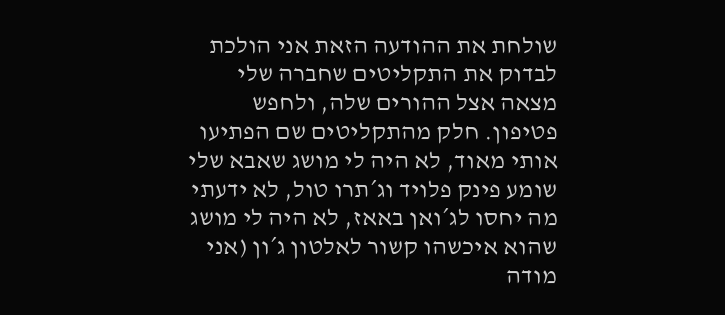שולחת את ההודעה הזאת אני הולכת לבדוק את התקליטים שחברה שלי מצאה אצל ההורים שלה, ולחפש פטיפון. חלק מהתקליטים שם הפתיעו אותי מאוד, לא היה לי מושג שאבא שלי שומע פינק פלויד וג´תרו טול, לא ידעתי מה יחסו לג´ואן באאז, לא היה לי מושג שהוא איכשהו קשור לאלטון ג´ון (אני מודה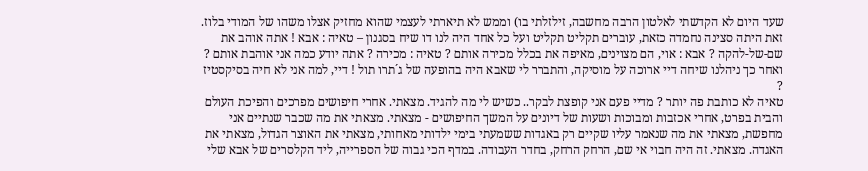שעד היום לא הקדשתי לאלטון הרבה מחשבה, זילזלתי בו) וממש לא תיארתי לעצמי שהוא מחזיק אצלו משהו של המודי בלוז. זאת היתה סצינה נחמדה כזאת, עוברים תקליט תקליט ועל כל אחד היה לנו דו שיח בסגנון – טאיה : אבא ! אתה אוהב את שם-של-להקה ? אבא : אוי, הם מצוינים, מאיפה את בכלל מכירה אותם ? טאיה : מכירה ? אתה יודע כמה אני אוהבת אותם ? ואחר כך ניהלנו שיחה דיי ארוכה על מוסיקה, והתברר לי שאבא היה בהופעה של ג´תרו תול ! דיי, למה אני לא חיה בסיקסטיז ?
טאיה לא כותבת פה יותר ? מדיי פעם אני קופצת לבקר.. כשיש לי מה להגיד. מצאתי. אחרי חיפושים מפרכים והפיכת העולם והבית בפרט, אחרי אכזבות ומבוכות ושעות של דיונים על המשך החיפושים - מצאתי. מצאתי את מה שכבר שנתיים אני מחפשת, מצאתי את מה שנאמר עליו שקיים רק באגדות ששמעתי בימי ילדותי מאחותי, מצאתי את האוצר הגדול, מצאתי את האגדה. מצאתי. זה היה חבוי אי שם, הרחק הרחק, בחדר העבודה. במדף הכי גבוה של הספרייה, ליד הקלסרים של אבא שלי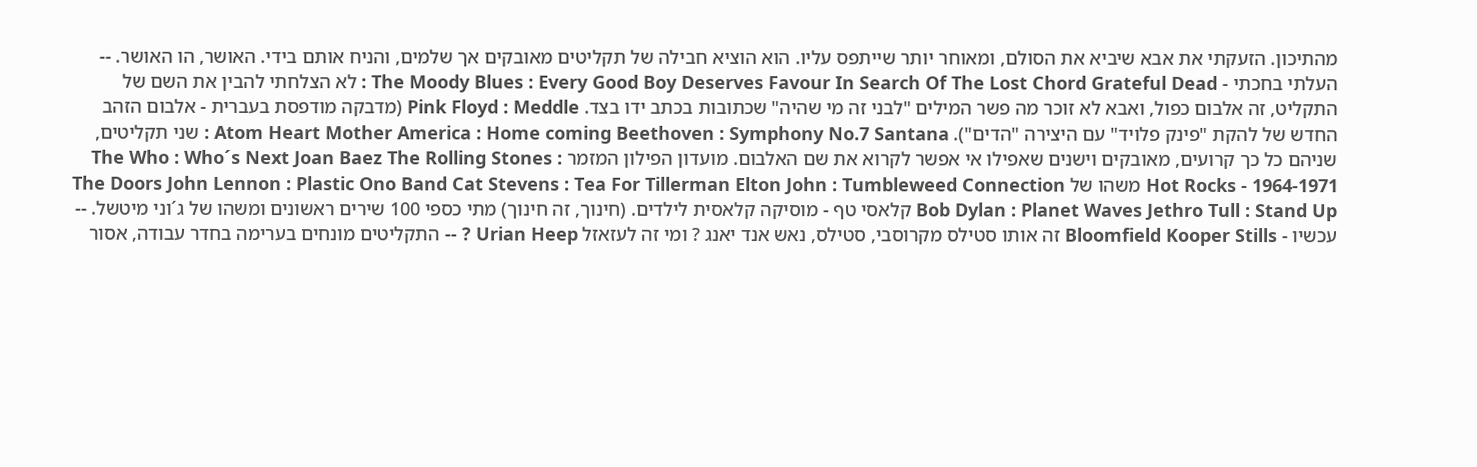מהתיכון. הזעקתי את אבא שיביא את הסולם, ומאוחר יותר שייתפס עליו. הוא הוציא חבילה של תקליטים מאובקים אך שלמים, והניח אותם בידי. האושר, הו האושר. -- העלתי בחכתי - The Moody Blues : Every Good Boy Deserves Favour In Search Of The Lost Chord Grateful Dead : לא הצלחתי להבין את השם של התקליט, זה אלבום כפול, ואבא לא זוכר מה פשר המילים "לבני זה מי שהיה" שכתובות בכתב ידו בצד. Pink Floyd : Meddle (מדבקה מודפסת בעברית - אלבום הזהב החדש של להקת "פינק פלויד" עם היצירה "הדים"). Atom Heart Mother America : Home coming Beethoven : Symphony No.7 Santana : שני תקליטים, שניהם כל כך קרועים, מאובקים וישנים שאפילו אי אפשר לקרוא את שם האלבום. מועדון הפילון המזמר The Who : Who´s Next Joan Baez The Rolling Stones : Hot Rocks - 1964-1971 משהו של The Doors John Lennon : Plastic Ono Band Cat Stevens : Tea For Tillerman Elton John : Tumbleweed Connection Bob Dylan : Planet Waves Jethro Tull : Stand Up קלאסי טף - מוסיקה קלאסית לילדים. (חינוך, זה חינוך) מתי כספי 100 שירים ראשונים ומשהו של ג´וני מיטשל. -- עכשיו - Bloomfield Kooper Stills זה אותו סטילס מקרוסבי, סטילס, נאש אנד יאנג ? ומי זה לעזאזל Urian Heep ? -- התקליטים מונחים בערימה בחדר עבודה, אסור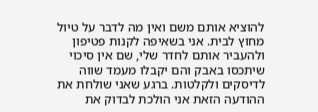להוציא אותם משם ואין מה לדבר על טיול מחוץ לבית. אני בשאיפה לקנות פטיפון ולהעביר אותם לחדר שלי, שם אין סיכוי שיתכסו באבק והם יקבלו מעמד שווה לדיסקים ולקלטות. ברגע שאני שולחת את ההודעה הזאת אני הולכת לבדוק את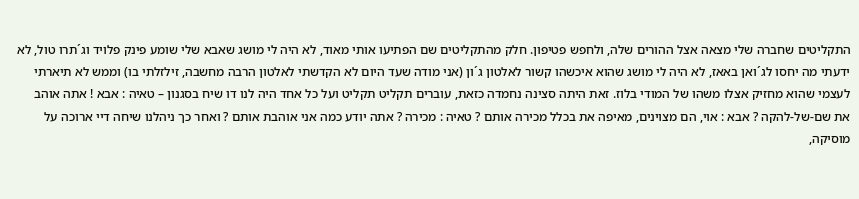התקליטים שחברה שלי מצאה אצל ההורים שלה, ולחפש פטיפון. חלק מהתקליטים שם הפתיעו אותי מאוד, לא היה לי מושג שאבא שלי שומע פינק פלויד וג´תרו טול, לא ידעתי מה יחסו לג´ואן באאז, לא היה לי מושג שהוא איכשהו קשור לאלטון ג´ון (אני מודה שעד היום לא הקדשתי לאלטון הרבה מחשבה, זילזלתי בו) וממש לא תיארתי לעצמי שהוא מחזיק אצלו משהו של המודי בלוז. זאת היתה סצינה נחמדה כזאת, עוברים תקליט תקליט ועל כל אחד היה לנו דו שיח בסגנון – טאיה : אבא ! אתה אוהב את שם-של-להקה ? אבא : אוי, הם מצוינים, מאיפה את בכלל מכירה אותם ? טאיה : מכירה ? אתה יודע כמה אני אוהבת אותם ? ואחר כך ניהלנו שיחה דיי ארוכה על מוסיקה,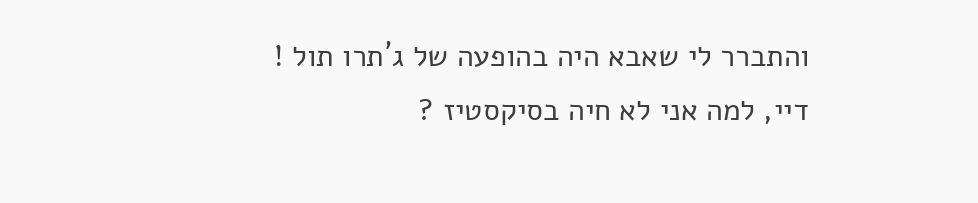והתברר לי שאבא היה בהופעה של ג´תרו תול ! דיי, למה אני לא חיה בסיקסטיז ?